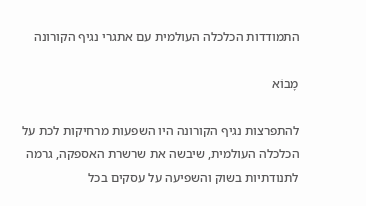התמודדות הכלכלה העולמית עם אתגרי נגיף הקורונה

מָבוֹא

להתפרצות נגיף הקורונה היו השפעות מרחיקות לכת על הכלכלה העולמית, שיבשה את שרשרת האספקה, גרמה לתנודתיות בשוק והשפיעה על עסקים בכל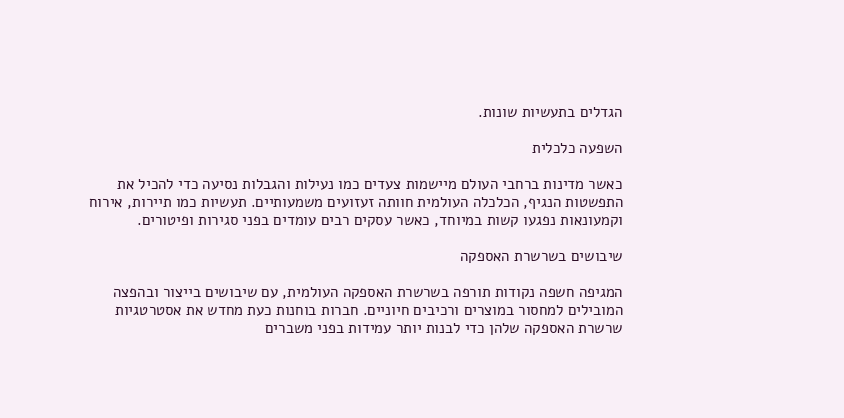הגדלים בתעשיות שונות.

השפעה כלכלית

כאשר מדינות ברחבי העולם מיישמות צעדים כמו נעילות והגבלות נסיעה כדי להכיל את התפשטות הנגיף, הכלכלה העולמית חוותה זעזועים משמעותיים. תעשיות כמו תיירות, אירוח וקמעונאות נפגעו קשות במיוחד, כאשר עסקים רבים עומדים בפני סגירות ופיטורים.

שיבושים בשרשרת האספקה

המגיפה חשפה נקודות תורפה בשרשרת האספקה העולמית, עם שיבושים בייצור ובהפצה המובילים למחסור במוצרים ורכיבים חיוניים. חברות בוחנות כעת מחדש את אסטרטגיות שרשרת האספקה שלהן כדי לבנות יותר עמידות בפני משברים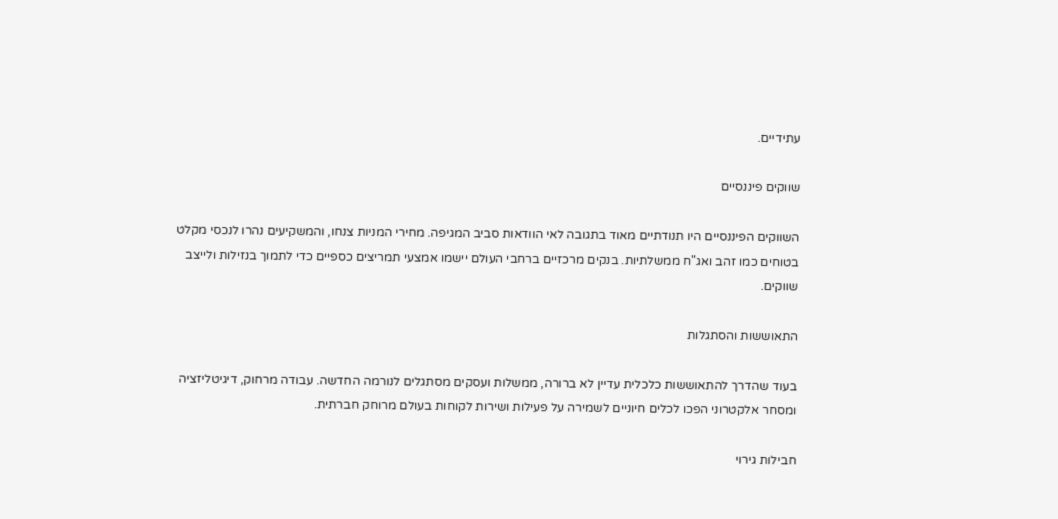עתידיים.

שווקים פיננסיים

השווקים הפיננסיים היו תנודתיים מאוד בתגובה לאי הוודאות סביב המגיפה. מחירי המניות צנחו, והמשקיעים נהרו לנכסי מקלט בטוחים כמו זהב ואג"ח ממשלתיות. בנקים מרכזיים ברחבי העולם יישמו אמצעי תמריצים כספיים כדי לתמוך בנזילות ולייצב שווקים.

התאוששות והסתגלות

בעוד שהדרך להתאוששות כלכלית עדיין לא ברורה, ממשלות ועסקים מסתגלים לנורמה החדשה. עבודה מרחוק, דיגיטליזציה ומסחר אלקטרוני הפכו לכלים חיוניים לשמירה על פעילות ושירות לקוחות בעולם מרוחק חברתית.

חבילות גירוי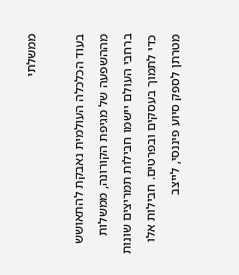ממשלתי

בעוד הכלכלה העולמית נאבקת להתאושש מההשפעה של מגיפת הקורונה, ממשלות ברחבי העולם יישמו חבילות תמריצים שונות כדי לתמוך בעסקים ובפרטים. חבילות אלו מטרתן לספק סיוע פיננסי, לייצב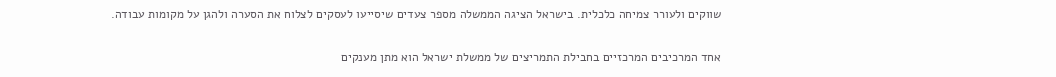שווקים ולעורר צמיחה כלכלית. בישראל הציגה הממשלה מספר צעדים שיסייעו לעסקים לצלוח את הסערה ולהגן על מקומות עבודה.

אחד המרכיבים המרכזיים בחבילת התמריצים של ממשלת ישראל הוא מתן מענקים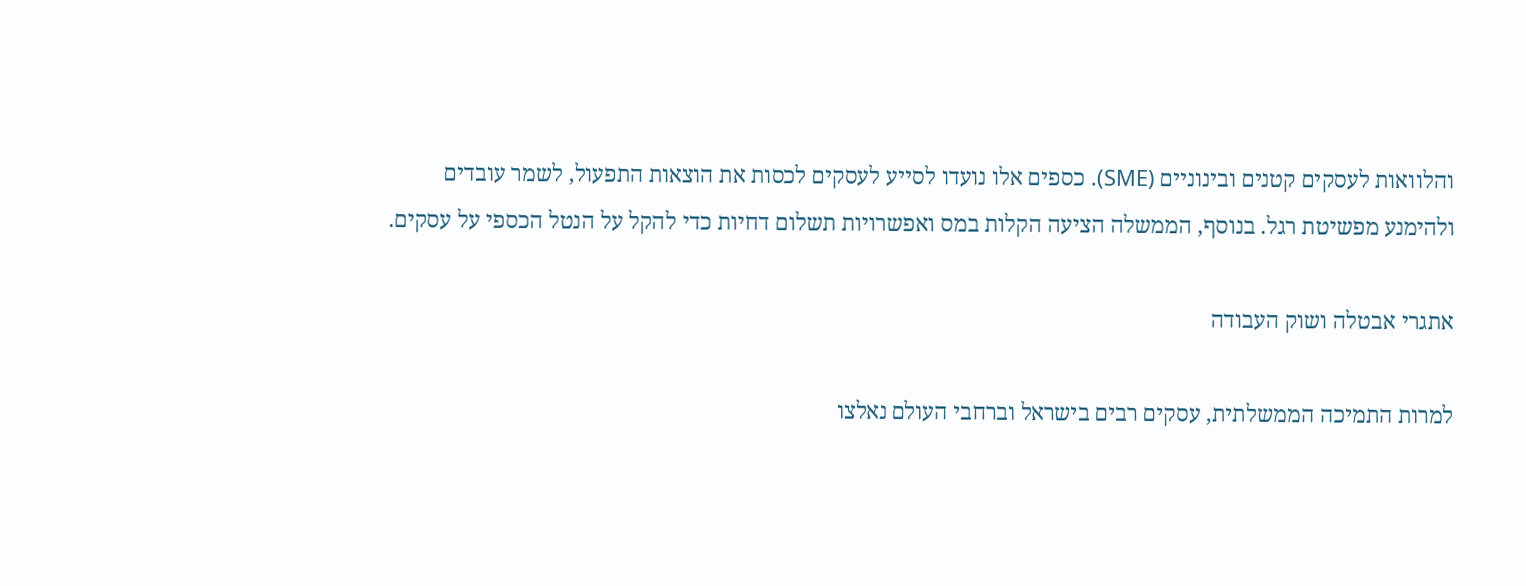והלוואות לעסקים קטנים ובינוניים (SME). כספים אלו נועדו לסייע לעסקים לכסות את הוצאות התפעול, לשמר עובדים ולהימנע מפשיטת רגל. בנוסף, הממשלה הציעה הקלות במס ואפשרויות תשלום דחיות כדי להקל על הנטל הכספי על עסקים.

אתגרי אבטלה ושוק העבודה

למרות התמיכה הממשלתית, עסקים רבים בישראל וברחבי העולם נאלצו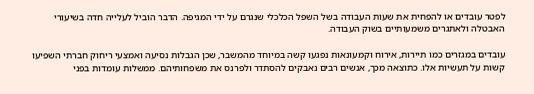לפטר עובדים או להפחית את שעות העבודה בשל השפל הכלכלי שנגרם על ידי המגיפה. הדבר הוביל לעלייה חדה בשיעורי האבטלה ולאתגרים משמעותיים בשוק העבודה.

עובדים במגזרים כמו תיירות, אירוח וקמעונאות נפגעו קשה במיוחד מהמשבר, שכן הגבלות נסיעה ואמצעי ריחוק חברתי השפיעו קשות על תעשיות אלו. כתוצאה מכך, אנשים רבים נאבקים להסתדר ולפרנס את משפחותיהם. ממשלות עומדות בפני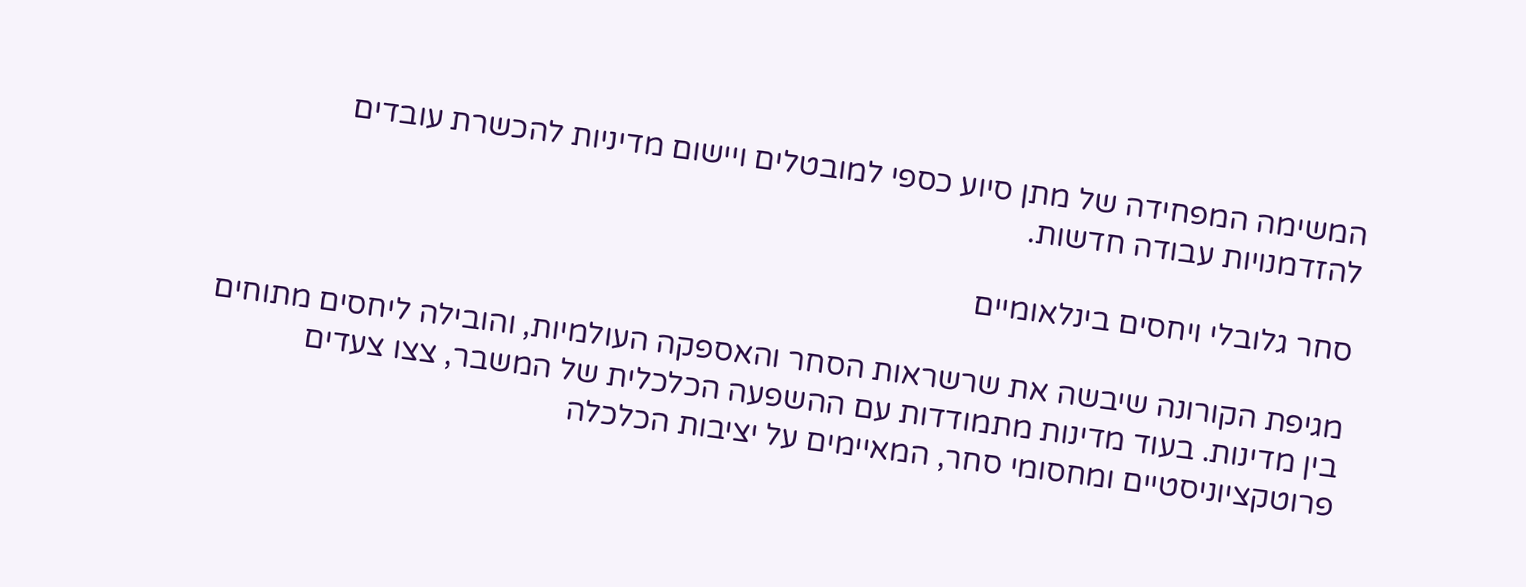המשימה המפחידה של מתן סיוע כספי למובטלים ויישום מדיניות להכשרת עובדים להזדמנויות עבודה חדשות.

סחר גלובלי ויחסים בינלאומיים

מגיפת הקורונה שיבשה את שרשראות הסחר והאספקה העולמיות, והובילה ליחסים מתוחים בין מדינות. בעוד מדינות מתמודדות עם ההשפעה הכלכלית של המשבר, צצו צעדים פרוטקציוניסטיים ומחסומי סחר, המאיימים על יציבות הכלכלה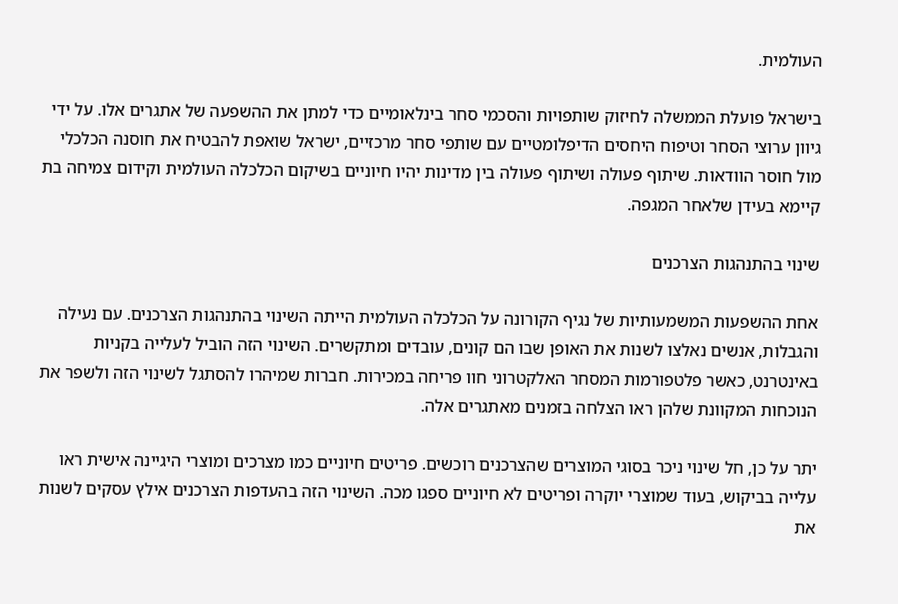העולמית.

בישראל פועלת הממשלה לחיזוק שותפויות והסכמי סחר בינלאומיים כדי למתן את ההשפעה של אתגרים אלו. על ידי גיוון ערוצי הסחר וטיפוח היחסים הדיפלומטיים עם שותפי סחר מרכזיים, ישראל שואפת להבטיח את חוסנה הכלכלי מול חוסר הוודאות. שיתוף פעולה ושיתוף פעולה בין מדינות יהיו חיוניים בשיקום הכלכלה העולמית וקידום צמיחה בת קיימא בעידן שלאחר המגפה.

שינוי בהתנהגות הצרכנים

אחת ההשפעות המשמעותיות של נגיף הקורונה על הכלכלה העולמית הייתה השינוי בהתנהגות הצרכנים. עם נעילה והגבלות, אנשים נאלצו לשנות את האופן שבו הם קונים, עובדים ומתקשרים. השינוי הזה הוביל לעלייה בקניות באינטרנט, כאשר פלטפורמות המסחר האלקטרוני חוו פריחה במכירות. חברות שמיהרו להסתגל לשינוי הזה ולשפר את הנוכחות המקוונת שלהן ראו הצלחה בזמנים מאתגרים אלה.

יתר על כן, חל שינוי ניכר בסוגי המוצרים שהצרכנים רוכשים. פריטים חיוניים כמו מצרכים ומוצרי היגיינה אישית ראו עלייה בביקוש, בעוד שמוצרי יוקרה ופריטים לא חיוניים ספגו מכה. השינוי הזה בהעדפות הצרכנים אילץ עסקים לשנות את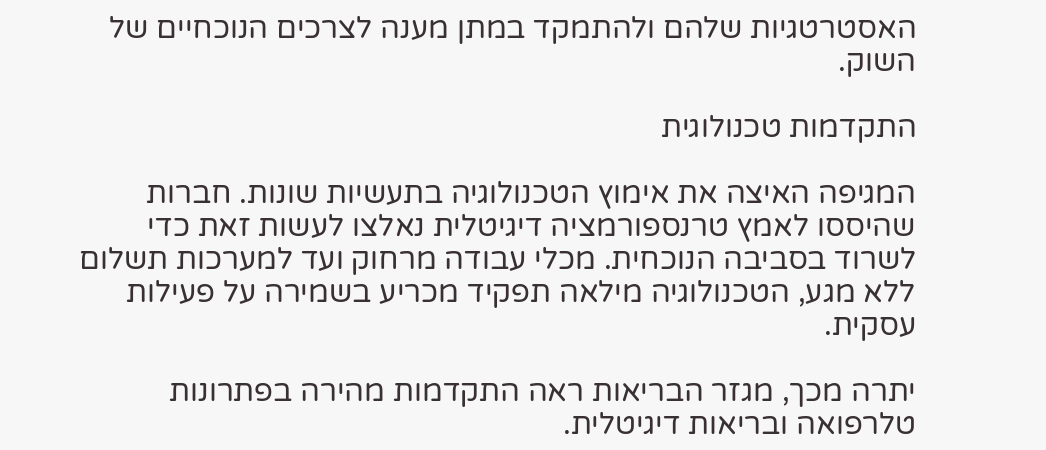האסטרטגיות שלהם ולהתמקד במתן מענה לצרכים הנוכחיים של השוק.

התקדמות טכנולוגית

המגיפה האיצה את אימוץ הטכנולוגיה בתעשיות שונות. חברות שהיססו לאמץ טרנספורמציה דיגיטלית נאלצו לעשות זאת כדי לשרוד בסביבה הנוכחית. מכלי עבודה מרחוק ועד למערכות תשלום ללא מגע, הטכנולוגיה מילאה תפקיד מכריע בשמירה על פעילות עסקית.

יתרה מכך, מגזר הבריאות ראה התקדמות מהירה בפתרונות טלרפואה ובריאות דיגיטלית.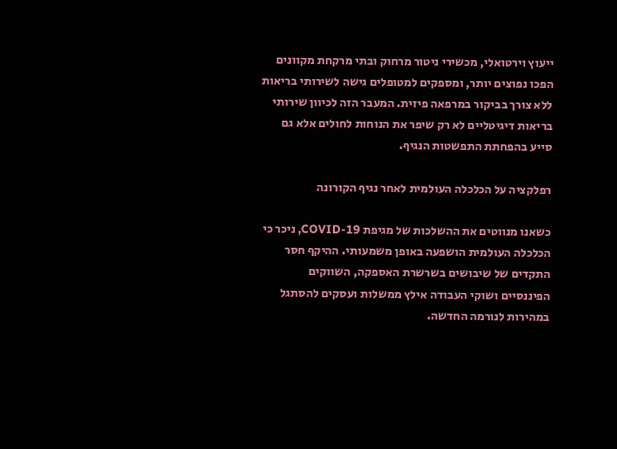ייעוץ וירטואלי, מכשירי ניטור מרחוק ובתי מרקחת מקוונים הפכו נפוצים יותר, ומספקים למטופלים גישה לשירותי בריאות ללא צורך בביקור במרפאה פיזית. המעבר הזה לכיוון שירותי בריאות דיגיטליים לא רק שיפר את הנוחות לחולים אלא גם סייע בהפחתת התפשטות הנגיף.

רפלקציה על הכלכלה העולמית לאחר נגיף הקורונה

כשאנו מנווטים את ההשלכות של מגיפת COVID-19, ניכר כי הכלכלה העולמית הושפעה באופן משמעותי. ההיקף חסר התקדים של שיבושים בשרשרת האספקה, השווקים הפיננסיים ושוקי העבודה אילץ ממשלות ועסקים להסתגל במהירות לנורמה החדשה.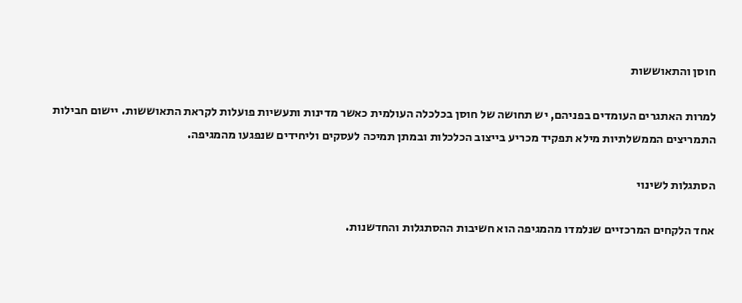חוסן והתאוששות

למרות האתגרים העומדים בפניהם, יש תחושה של חוסן בכלכלה העולמית כאשר מדינות ותעשיות פועלות לקראת התאוששות. יישום חבילות התמריצים הממשלתיות מילא תפקיד מכריע בייצוב הכלכלות ובמתן תמיכה לעסקים וליחידים שנפגעו מהמגיפה.

הסתגלות לשינוי

אחד הלקחים המרכזיים שנלמדו מהמגיפה הוא חשיבות ההסתגלות והחדשנות.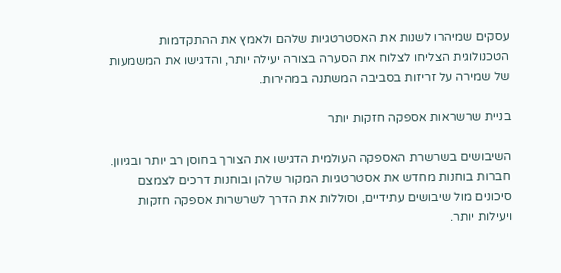עסקים שמיהרו לשנות את האסטרטגיות שלהם ולאמץ את ההתקדמות הטכנולוגית הצליחו לצלוח את הסערה בצורה יעילה יותר, והדגישו את המשמעות של שמירה על זריזות בסביבה המשתנה במהירות.

בניית שרשראות אספקה חזקות יותר

השיבושים בשרשרת האספקה העולמית הדגישו את הצורך בחוסן רב יותר ובגיוון. חברות בוחנות מחדש את אסטרטגיות המקור שלהן ובוחנות דרכים לצמצם סיכונים מול שיבושים עתידיים, וסוללות את הדרך לשרשרות אספקה חזקות ויעילות יותר.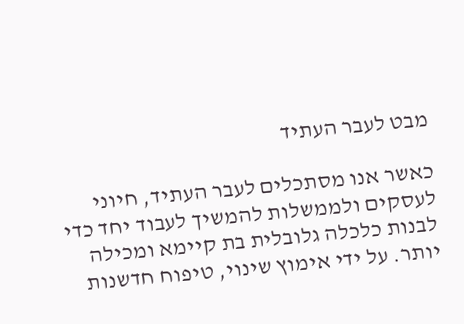מבט לעבר העתיד

כאשר אנו מסתכלים לעבר העתיד, חיוני לעסקים ולממשלות להמשיך לעבוד יחד כדי לבנות כלכלה גלובלית בת קיימא ומכילה יותר. על ידי אימוץ שינוי, טיפוח חדשנות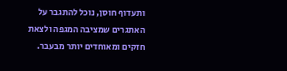ותעדוף חוסן, נוכל להתגבר על האתגרים שמציבה המגפה ולצאת חזקים ומאוחדים יותר מבעבר.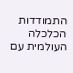התמודדות הכלכלה העולמית עם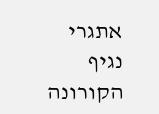אתגרי נגיף הקורונה